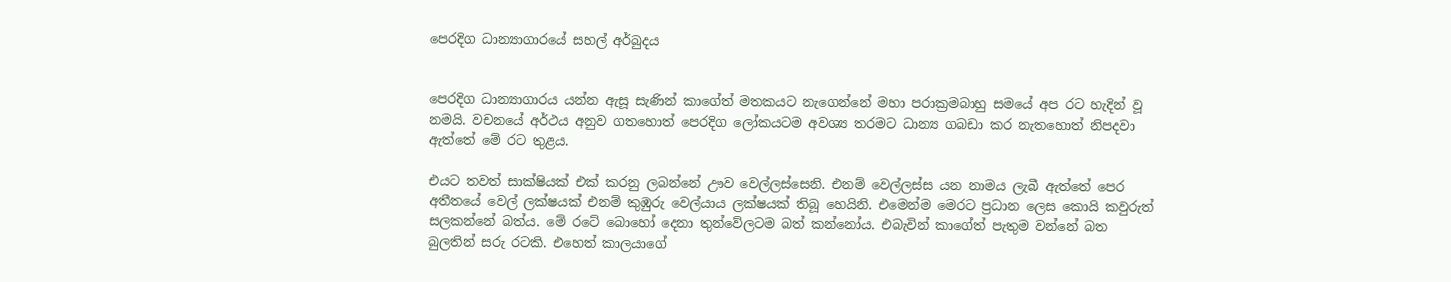පෙරදිග ධාන්‍යාගාරයේ සහල් අර්බුදය


පෙරදිග ධාන්‍යාගාරය යන්න ඇසූ සැණින් කාගේත් මතකයට නැගෙන්නේ මහා පරාක්‍රමබාහු සමයේ අප රට හැදින් වූ නමයි. වචනයේ අර්ථය අනුව ගතහොත් පෙරදිග ලෝකයටම අවශ්‍ය තරමට ධාන්‍ය ගබඩා කර නැතහොත් නිපදවා ඇත්තේ මේ රට තුළය.

එයට තවත් සාක්ෂියක් එක් කරනු ලබන්නේ ඌව වෙල්ලස්සෙනි. එනම් වෙල්ලස්ස යන නාමය ලැබී ඇත්තේ පෙර අතීතයේ වෙල් ලක්ෂයක් එනම් කුඹුරු වෙල්යාය ලක්ෂයක් තිබූ හෙයිනි. එමෙන්ම මෙරට ප්‍රධාන ලෙස කොයි කවුරුත් සලකන්නේ බත්ය. මේ රටේ බොහෝ දෙනා තුන්වේලටම බත් කන්නෝය. එබැවින් කාගේත් පැතුම වන්නේ බත බුලතින් සරු රටකි. එහෙත් කාලයාගේ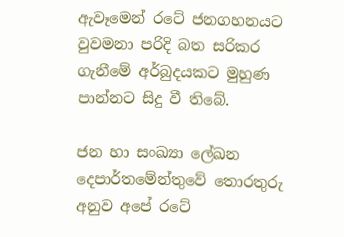ඇවෑමෙන් රටේ ජනගහනයට වුවමනා පරිදි බත සරිකර ගැනීමේ අර්බුදයකට මුහුණ පාන්නට සිදු වී තිබේ.

ජන හා සංඛ්‍යා ලේඛන දෙපාර්තමේන්තුවේ තොරතුරු අනුව අපේ රටේ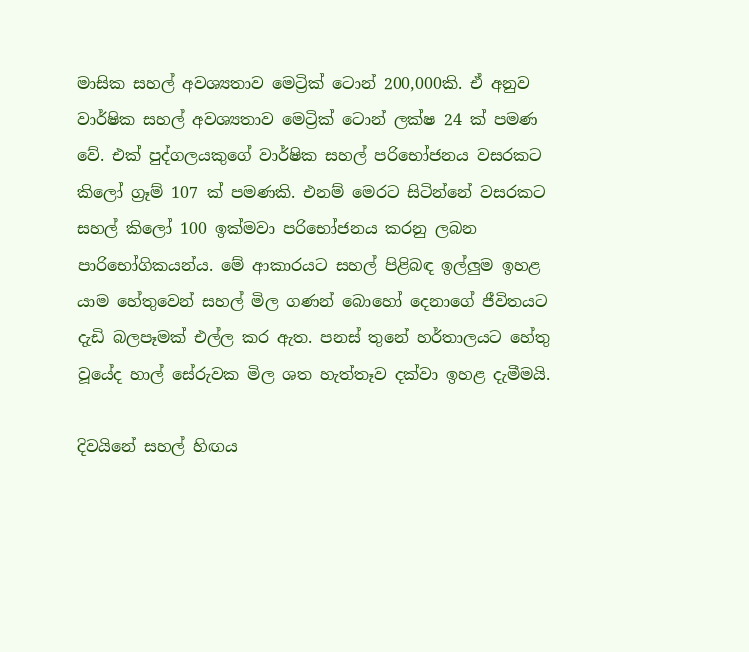මාසික සහල් අවශ්‍යතාව මෙට්‍රික් ටොන් 200,000කි. ඒ අනුව වාර්ෂික සහල් අවශ්‍යතාව මෙට්‍රික් ටොන් ලක්ෂ 24 ක් පමණ වේ. එක් පුද්ගලයකුගේ වාර්ෂික සහල් පරිභෝජනය වසරකට කිලෝ ග්‍රෑම් 107 ක් පමණකි. එනම් මෙරට සිටින්නේ වසරකට සහල් කිලෝ 100 ඉක්මවා පරිභෝජනය කරනු ලබන පාරිභෝගිකයන්ය. මේ ආකාරයට සහල් පිළිබඳ ඉල්ලු‍ම ඉහළ යාම හේතුවෙන් සහල් මිල ගණන් බොහෝ දෙනාගේ ජීවිතයට දැඩි බලපෑමක් එල්ල කර ඇත. පනස් තුනේ හර්තාලයට හේතු වූයේද හාල් සේරුවක මිල ශත හැත්තෑව දක්වා ඉහළ දැමීමයි.

දිවයිනේ සහල් හිඟය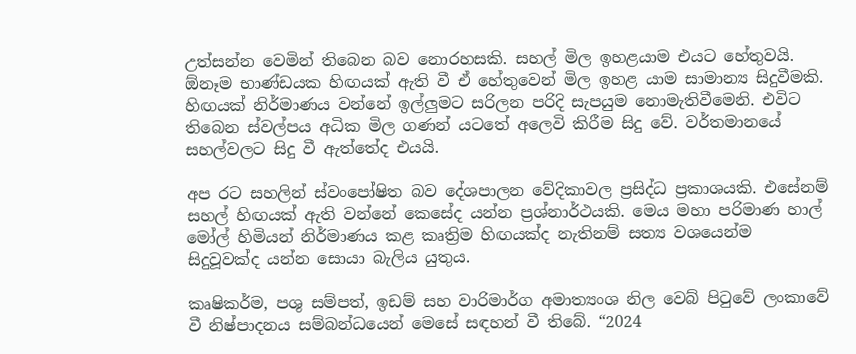උත්සන්න වෙමින් තිබෙන බව නොරහසකි. සහල් මිල ඉහළයාම එයට හේතුවයි. ඕනෑම භාණ්ඩයක හිඟයක් ඇති වී ඒ හේතුවෙන් මිල ඉහළ යාම සාමාන්‍ය සිදුවීමකි. හිඟයක් නිර්මාණය වන්නේ ඉල්ලු‍මට සරිලන පරිදි සැපයුම නොමැතිවීමෙනි. එවිට තිබෙන ස්වල්පය අධික මිල ගණන් යටතේ අලෙවි කිරීම සිදු වේ. වර්තමානයේ සහල්වලට සිදු වී ඇත්තේද එයයි.

අප රට සහලින් ස්වංපෝෂිත බව දේශපාලන වේදිකාවල ප්‍රසිද්ධ ප්‍රකාශයකි. එසේනම් සහල් හිඟයක් ඇති වන්නේ කෙසේද යන්න ප්‍රශ්නාර්ථයකි. මෙය මහා පරිමාණ හාල් මෝල් හිමියන් නිර්මාණය කළ කෘත්‍රිම හිඟයක්ද නැතිනම් සත්‍ය වශයෙන්ම සිදුවූවක්ද යන්න සොයා බැලිය යුතුය.

කෘෂිකර්ම, පශු සම්පත්, ඉඩම් සහ වාරිමාර්ග අමාත්‍යංශ නිල වෙබ් පිටුවේ ලංකාවේ වී නිෂ්පාදනය සම්බන්ධයෙන් මෙසේ සඳහන් වී තිබේ. “2024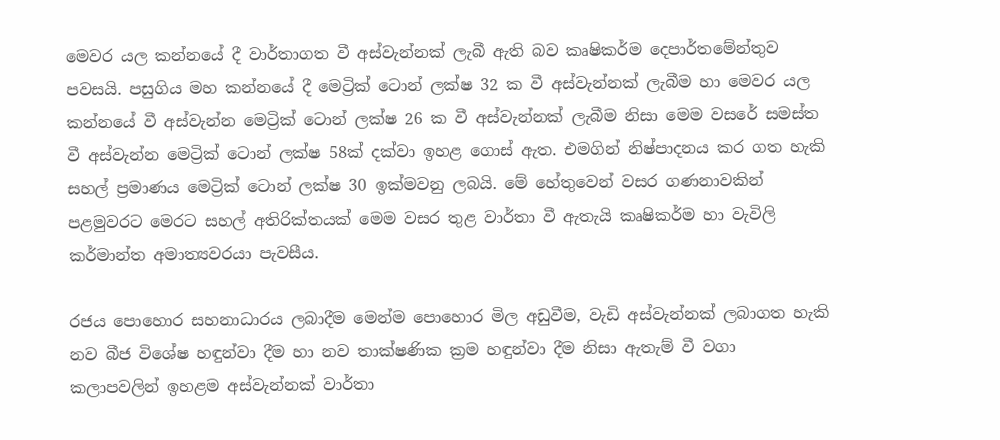මෙවර යල කන්නයේ දී වාර්තාගත වී අස්වැන්නක් ලැබී ඇති බව කෘෂිකර්ම දෙපාර්තමේන්තුව පවසයි. පසුගිය මහ කන්නයේ දී මෙට්‍රික් ටොන් ලක්ෂ 32 ක වී අස්වැන්නක් ලැබීම හා මෙවර යල කන්නයේ වී අස්වැන්න මෙට්‍රික් ටොන් ලක්ෂ 26 ක වී අස්වැන්නක් ලැබීම නිසා මෙම වසරේ සමස්ත වී අස්වැන්න මෙට්‍රික් ටොන් ලක්ෂ 58ක් දක්වා ඉහළ ගොස් ඇත. එමගින් නිෂ්පාදනය කර ගත හැකි සහල් ප්‍රමාණය මෙට්‍රික් ටොන් ලක්ෂ 30 ඉක්මවනු ලබයි. මේ හේතුවෙන් වසර ගණනාවකින් පළමුවරට මෙරට සහල් අතිරික්තයක් මෙම වසර තුළ වාර්තා වී ඇතැයි කෘෂිකර්ම හා වැවිලි කර්මාන්ත අමාත්‍යවරයා පැවසීය.

රජය පොහොර සහනාධාරය ලබාදීම මෙන්ම පොහොර මිල අඩුවීම, වැඩි අස්වැන්නක් ලබාගත හැකි නව බීජ විශේෂ හඳුන්වා දීම හා නව තාක්ෂණික ක්‍රම හඳුන්වා දීම නිසා ඇතැම් වී වගා කලාපවලින් ඉහළම අස්වැන්නක් වාර්තා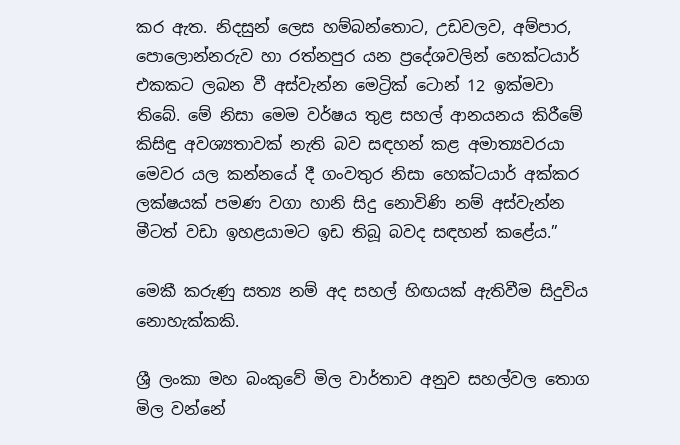කර ඇත. නිදසුන් ලෙස හම්බන්තොට, උඩවලව, අම්පාර, පොලොන්නරුව හා රත්නපුර යන ප්‍රදේශවලින් හෙක්ටයාර් එකකට ලබන වී අස්වැන්න මෙට්‍රික් ටොන් 12 ඉක්මවා තිබේ. මේ නිසා මෙම වර්ෂය තුළ සහල් ආනයනය කිරීමේ කිසිඳු අවශ්‍යතාවක් නැති බව සඳහන් කළ අමාත්‍යවරයා මෙවර යල කන්නයේ දී ගංවතුර නිසා හෙක්ටයාර් අක්කර ලක්ෂයක් පමණ වගා හානි සිදු නොවිණි නම් අස්වැන්න මීටත් වඩා ඉහළයාමට ඉඩ තිබූ බවද සඳහන් කළේය.”

මෙකී කරුණු සත්‍ය නම් අද සහල් හිඟයක් ඇතිවීම සිදුවිය නොහැක්කකි.

ශ්‍රී ලංකා මහ බංකුවේ මිල වාර්තාව අනුව සහල්වල තොග මිල වන්නේ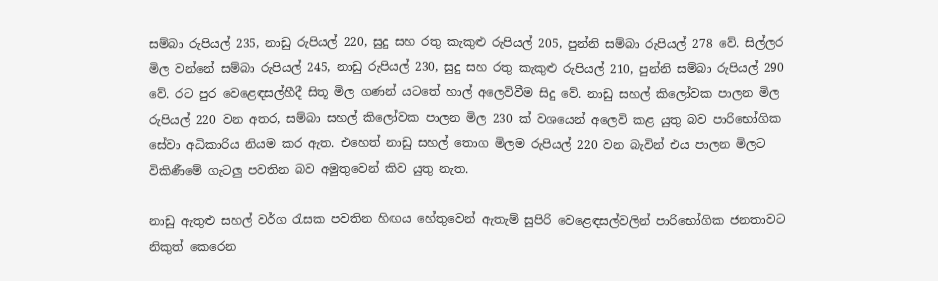සම්බා රුපියල් 235, නාඩු රුපියල් 220, සුදු සහ රතු කැකුළු රුපියල් 205, පුන්නි සම්බා රුපියල් 278 වේ. සිල්ලර මිල වන්නේ සම්බා රුපියල් 245, නාඩු රුපියල් 230, සුදු සහ රතු කැකුළු රුපියල් 210, පුන්නි සම්බා රුපියල් 290 වේ. රට පුර වෙළෙඳසල්හීදී සිතූ මිල ගණන් යටතේ හාල් අලෙවිවීම සිදු වේ. නාඩු සහල් කිලෝවක පාලන මිල රුපියල් 220 වන අතර, සම්බා සහල් කිලෝවක පාලන මිල 230 ක් වශයෙන් අලෙවි කළ යුතු බව පාරිභෝගික සේවා අධිකාරිය නියම කර ඇත. එහෙත් නාඩු සහල් තොග මිලම රුපියල් 220 වන බැවින් එය පාලන මිලට විකිණීමේ ගැටලු‍ පවතින බව අමුතුවෙන් කිව යුතු නැත.

නාඩු ඇතුළු සහල් වර්ග රැසක පවතින හිඟය හේතුවෙන් ඇතැම් සුපිරි වෙළෙඳසල්වලින් පාරිභෝගික ජනතාවට නිකුත් කෙරෙන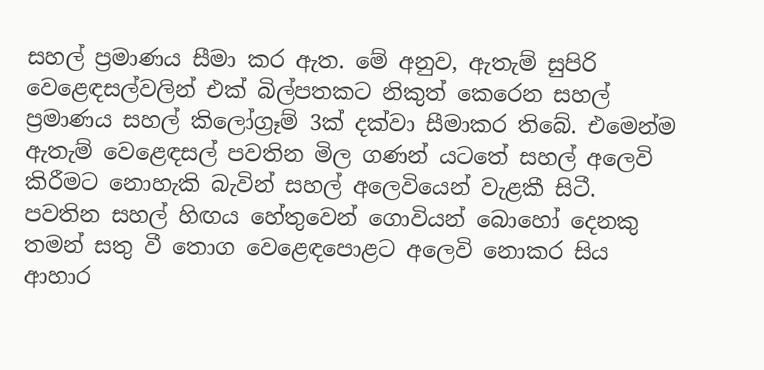සහල් ප්‍රමාණය සීමා කර ඇත. මේ අනුව, ඇතැම් සුපිරි වෙළෙඳසල්වලින් එක් බිල්පතකට නිකුත් කෙරෙන සහල් ප්‍රමාණය සහල් කිලෝග්‍රෑම් 3ක් දක්වා සීමාකර තිබේ. එමෙන්ම ඇතැම් වෙළෙඳසල් පවතින මිල ගණන් යටතේ සහල් අලෙවි කිරීමට නොහැකි බැවින් සහල් අලෙවියෙන් වැළකී සිටී. පවතින සහල් හිඟය හේතුවෙන් ගොවියන් බොහෝ දෙනකු තමන් සතු වී තොග වෙළෙඳපොළට අලෙවි නොකර සිය ආහාර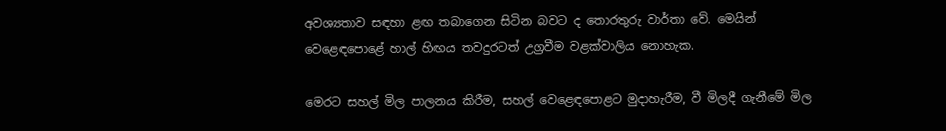අවශ්‍යතාව සඳහා ළඟ තබාගෙන සිටින බවට ද තොරතුරු වාර්තා වේ. මෙයින් වෙළෙඳපොළේ හාල් හිඟය තවදුරටත් උග්‍රවීම වළක්වාලිය නොහැක.

මෙරට සහල් මිල පාලනය කිරීම, සහල් වෙළෙඳපොළට මුදාහැරීම, වී මිලදී ගැනීමේ මිල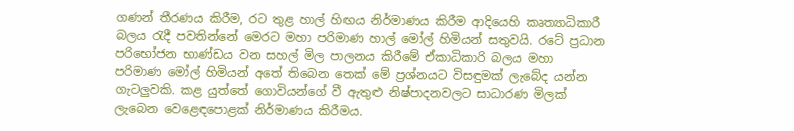ගණන් තීරණය කිරීම, රට තුළ හාල් හිඟය නිර්මාණය කිරීම ආදියෙහි කෘත්‍යාධිකාරී බලය රැදී පවතින්නේ මෙරට මහා පරිමාණ හාල් මෝල් හිමියන් සතුවයි. රටේ ප්‍රධාන පරිභෝජන භාණ්ඩය වන සහල් මිල පාලනය කිරීමේ ඒකාධිකාරි බලය මහා පරිමාණ මෝල් හිමියන් අතේ තිබෙන තෙක් මේ ප්‍රශ්නයට විසඳුමක් ලැබේද යන්න ගැටලු‍වකි. කළ යුත්තේ ගොවියන්ගේ වී ඇතුළු නිෂ්පාදනවලට සාධාරණ මිලක් ලැබෙන වෙළෙඳපොළක් නිර්මාණය කිරීමය.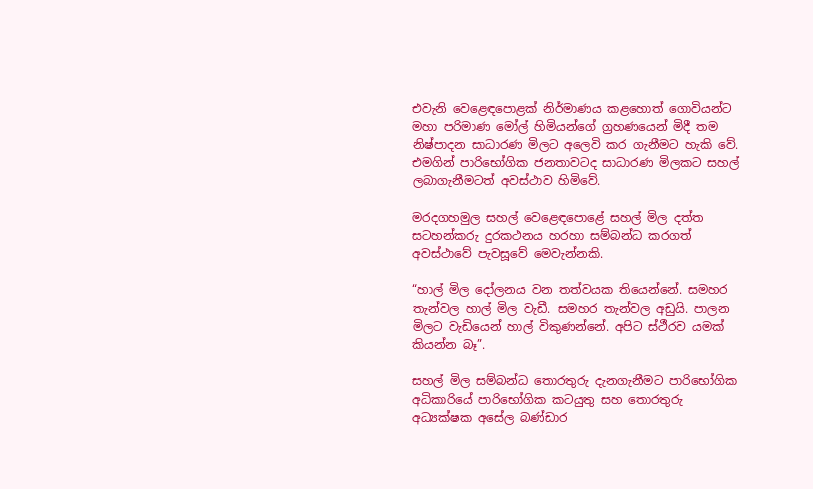එවැනි වෙළෙඳපොළක් නිර්මාණය කළහොත් ගොවියන්ට මහා පරිමාණ මෝල් හිමියන්ගේ ග්‍රහණයෙන් මිදී තම නිෂ්පාදන සාධාරණ මිලට අලෙවි කර ගැනීමට හැකි වේ. එමගින් පාරිභෝගික ජනතාවටද සාධාරණ මිලකට සහල් ලබාගැනීමටත් අවස්ථාව හිමිවේ.

මරදගහමුල සහල් වෙළෙඳපොළේ සහල් මිල දත්ත සටහන්කරු දුරකථනය හරහා සම්බන්ධ කරගත් අවස්ථාවේ පැවසූවේ මෙවැන්නකි.

“හාල් මිල දෝලනය වන තත්වයක තියෙන්නේ. සමහර තැන්වල හාල් මිල වැඩී. සමහර තැන්වල අඩුයි. පාලන මිලට වැඩියෙන් හාල් විකුණන්නේ. අපිට ස්ථීරව යමක් කියන්න බෑ”.

සහල් මිල සම්බන්ධ තොරතුරු දැනගැනීමට පාරිභෝගික අධිකාරියේ පාරිභෝගික කටයුතු සහ තොරතුරු අධ්‍යක්ෂක අසේල බණ්ඩාර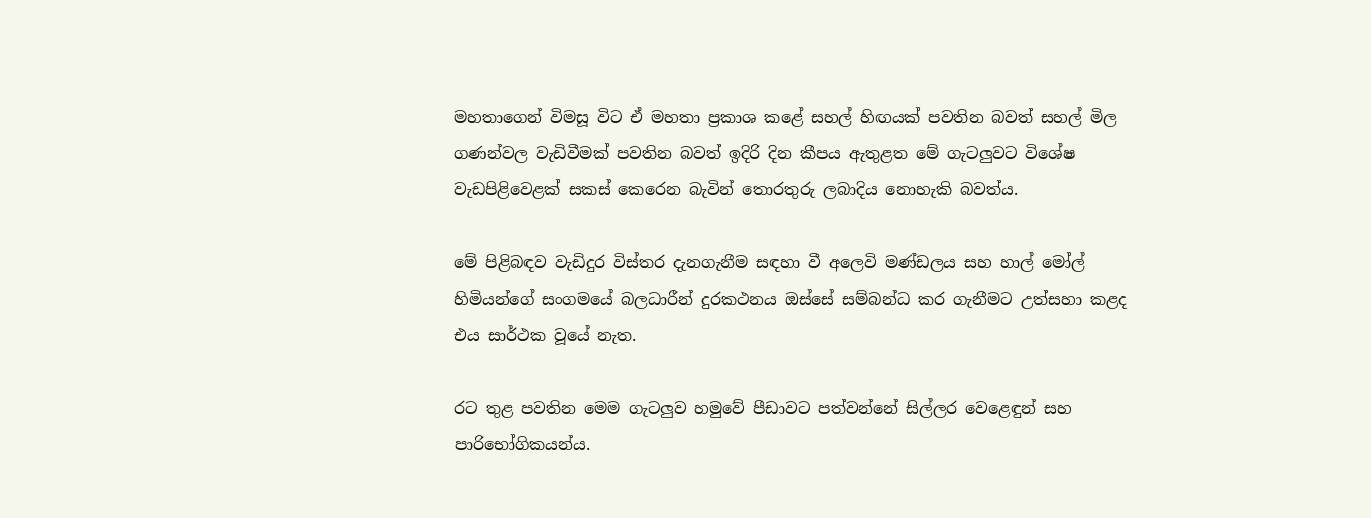මහතාගෙන් විමසූ විට ඒ මහතා ප්‍රකාශ කළේ සහල් හිඟයක් පවතින බවත් සහල් මිල ගණන්වල වැඩිවීමක් පවතින බවත් ඉදිරි දින කීපය ඇතුළත මේ ගැටලු‍වට විශේෂ වැඩපිළිවෙළක් සකස් කෙරෙන බැවින් තොරතුරු ලබාදිය නොහැකි බවත්ය.

මේ පිළිබඳව වැඩිදුර විස්තර දැනගැනීම සඳහා වී අලෙවි මණ්ඩලය සහ හාල් මෝල් හිමියන්ගේ සංගමයේ බලධාරීන් දුරකථනය ඔස්සේ සම්බන්ධ කර ගැනීමට උත්සහා කළද එය සාර්ථක වූයේ නැත.

රට තුළ පවතින මෙම ගැටලු‍ව හමුවේ පීඩාවට පත්වන්නේ සිල්ලර වෙළෙඳුන් සහ පාරිභෝගිකයන්ය.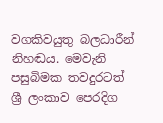වගකිවයුතු බලධාරීන් නිහඬය. මෙවැනි පසුබිමක තවදුරටත් ශ්‍රී ලංකාව පෙරදිග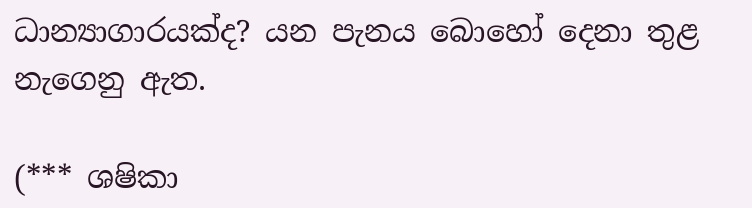ධාන්‍යාගාරයක්ද? යන පැනය බොහෝ දෙනා තුළ නැගෙනු ඇත.

(*** ශෂිකා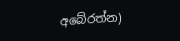අබේරත්න)